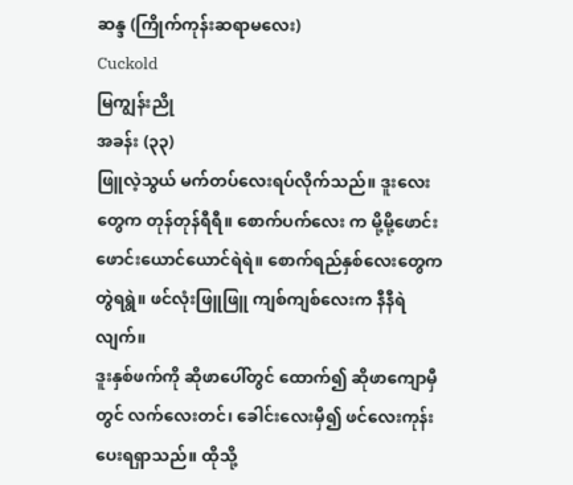ဆန္ဒ (ကြိုက်ကုန်းဆရာမလေး)
Cuckold
မြကျွန်းညို
အခန်း (၃၃)
ဖြူလဲ့သွယ် မက်တပ်လေးရပ်လိုက်သည်။ ဒူးလေးတွေက တုန်တုန်ရီရီ။ စောက်ပက်လေး က မို့မို့ဖောင်းဖောင်းယောင်ယောင်ရဲရဲ။ စောက်ရည်နှစ်လေးတွေက တွဲရရွဲ။ ဖင်လုံးဖြူဖြူ ကျစ်ကျစ်လေးက နီနီရဲလျက်။
ဒူးနှစ်ဖက်ကို ဆိုဖာပေါ်တွင် ထောက်၍ ဆိုဖာကျောမှီတွင် လက်လေးတင်၊ ခေါင်းလေးမှီ၍ ဖင်လေးကုန်းပေးရရှာသည်။ ထိုသို့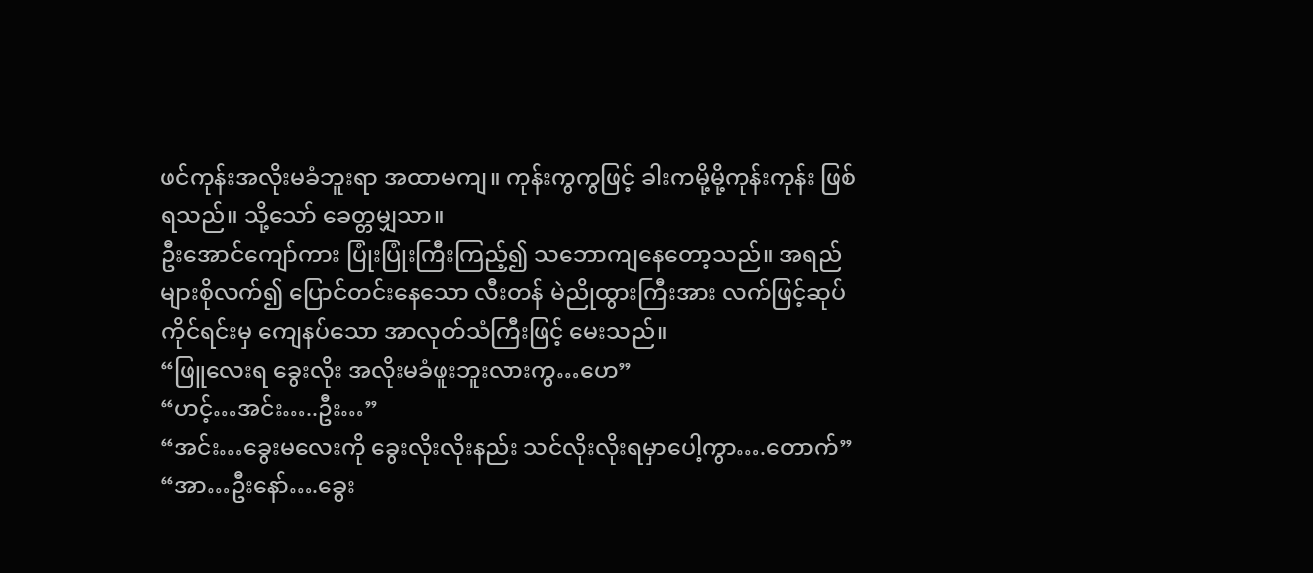ဖင်ကုန်းအလိုးမခံဘူးရာ အထာမကျ။ ကုန်းကွကွဖြင့် ခါးကမို့မို့ကုန်းကုန်း ဖြစ်ရသည်။ သို့သော် ခေတ္တမျှသာ။
ဦးအောင်ကျော်ကား ပြုံးပြုံးကြီးကြည့်၍ သဘောကျနေတော့သည်။ အရည်များစိုလက်၍ ပြောင်တင်းနေသော လီးတန် မဲညိုထွားကြီးအား လက်ဖြင့်ဆုပ်ကိုင်ရင်းမှ ကျေနပ်သော အာလုတ်သံကြီးဖြင့် မေးသည်။
“ဖြူလေးရ ခွေးလိုး အလိုးမခံဖူးဘူးလားကွ…ဟေ”
“ဟင့်…အင်း…..ဦး…”
“အင်း…ခွေးမလေးကို ခွေးလိုးလိုးနည်း သင်လိုးလိုးရမှာပေါ့ကွာ….တောက်”
“အာ…ဦးနော်….ခွေး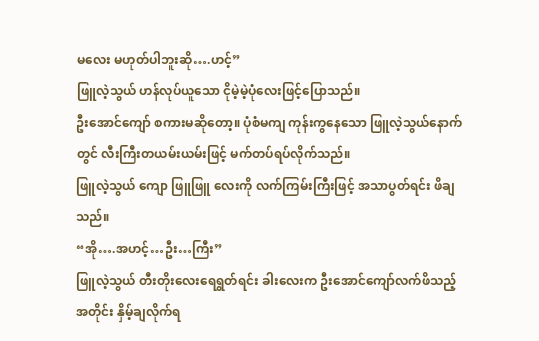မလေး မဟုတ်ပါဘူးဆို….ဟင့်”
ဖြူလဲ့သွယ် ဟန်လုပ်ယူသော ငိုမဲ့မဲ့ပုံလေးဖြင့်ပြောသည်။
ဦးအောင်ကျော် စကားမဆိုတော့။ ပုံစံမကျ ကုန်းကွနေသော ဖြူလဲ့သွယ်နောက်တွင် လီးကြီးတယမ်းယမ်းဖြင့် မက်တပ်ရပ်လိုက်သည်။
ဖြူလဲ့သွယ် ကျော ဖြူဖြူ လေးကို လက်ကြမ်းကြီးဖြင့် အသာပွတ်ရင်း ဖိချသည်။
“အို….အဟင့်…ဦး…ကြီး”
ဖြူလဲ့သွယ် တီးတိုးလေးရေရွတ်ရင်း ခါးလေးက ဦးအောင်ကျော်လက်ဖိသည့်အတိုင်း နှိမ့်ချလိုက်ရ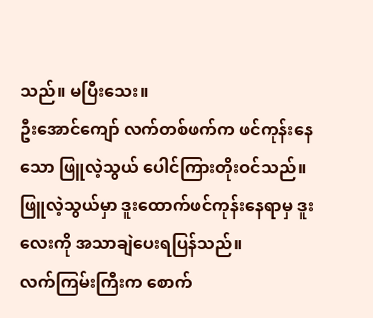သည်။ မပြီးသေး။
ဦးအောင်ကျော် လက်တစ်ဖက်က ဖင်ကုန်းနေသော ဖြူလဲ့သွယ် ပေါင်ကြားတိုးဝင်သည်။ ဖြူလဲ့သွယ်မှာ ဒူးထောက်ဖင်ကုန်းနေရာမှ ဒူးလေးကို အသာချဲပေးရပြန်သည်။
လက်ကြမ်းကြီးက စောက်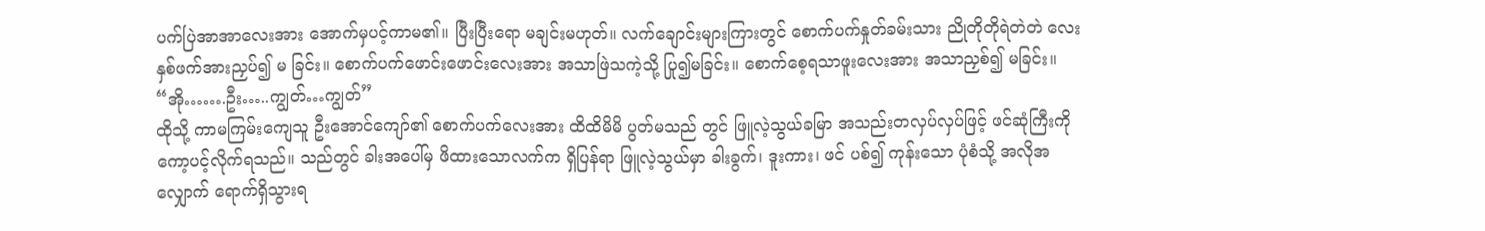ပက်ပြဲအာအာလေးအား အောက်မှပင့်ကာမ၏။ ပြီးပြီးရော မချင်းမဟုတ်။ လက်ချောင်းများကြားတွင် စောက်ပက်နှုတ်ခမ်းသား ညိုတိုတိုရဲတဲတဲ လေး နှစ်ဖက်အားညှပ်၍ မ ခြင်း။ စောက်ပက်ဖောင်းဖောင်းလေးအား အသာဖြဲသကဲ့သို့ ပြု၍မခြင်း။ စောက်စေ့ရသာဖူးလေးအား အသာညှစ်၍ မခြင်း။
“အို…….ဦး…..ကျွတ်…ကျွတ်”
ထိုသို့ ကာမကြမ်းကျေသူ ဦးအောင်ကျော်၏ စောက်ပက်လေးအား ထိထိမိမိ ပွတ်မသည် တွင် ဖြူလဲ့သွယ်ခမြာ အသည်းတလှပ်လှပ်ဖြင့် ဖင်ဆုံကြီးကို ကော့ပင့်လိုက်ရသည်။ သည်တွင် ခါးအပေါ်မှ ဖိထားသောလက်က ရှိပြန်ရာ ဖြူလဲ့သွယ်မှာ ခါးခွက်၊ ဒူးကား၊ ဖင် ပစ်၍ ကုန်းသော ပုံစံသို့ အလိုအလျှောက် ရောက်ရှိသွားရ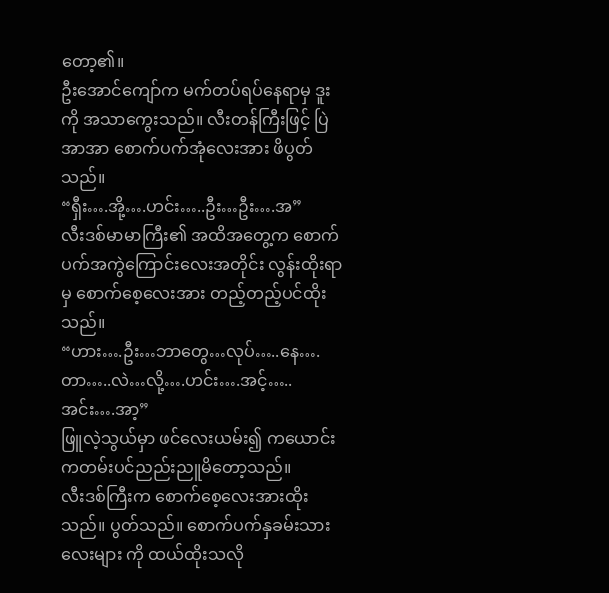တော့၏။
ဦးအောင်ကျော်က မက်တပ်ရပ်နေရာမှ ဒူးကို အသာကွေးသည်။ လီးတန်ကြီးဖြင့် ပြဲအာအာ စောက်ပက်အုံလေးအား ဖိပွတ်သည်။
“ရှီး….အို့….ဟင်း…..ဦး…ဦး….အ”
လီးဒစ်မာမာကြီး၏ အထိအတွေ့က စောက်ပက်အကွဲကြောင်းလေးအတိုင်း လွန်းထိုးရာမှ စောက်စေ့လေးအား တည့်တည့်ပင်ထိုးသည်။
“ဟား….ဦး…ဘာတွေ…လုပ်…..နေ….တာ…..လဲ…လို့….ဟင်း….အင့်…..အင်း….အာ့”
ဖြူလဲ့သွယ်မှာ ဖင်လေးယမ်း၍ ကယောင်းကတမ်းပင်ညည်းညူမိတော့သည်။
လီးဒစ်ကြီးက စောက်စေ့လေးအားထိုးသည်။ ပွတ်သည်။ စောက်ပက်နှခမ်းသားလေးများ ကို ထယ်ထိုးသလို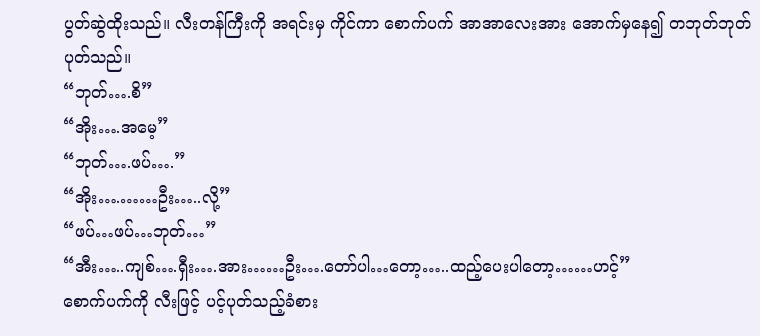ပွတ်ဆွဲထိုးသည်။ လီးတန်ကြီးကို အရင်းမှ ကိုင်ကာ စောက်ပက် အာအာလေးအား အောက်မှနေ၍ တဘုတ်ဘုတ် ပုတ်သည်။
“ဘုတ်….စိ”
“အိုး….အမေ့”
“ဘုတ်….ဖပ်….”
“အိုး….……ဦး…..လို့”
“ဖပ်…ဖပ်…ဘုတ်…”
“အီး…..ကျစ်….ရှီး….အား……ဦး….တော်ပါ…တော့…..ထည့်ပေးပါတော့……ဟင့်”
စောက်ပက်ကို လီးဖြင့် ပင့်ပုတ်သည့်ခံစား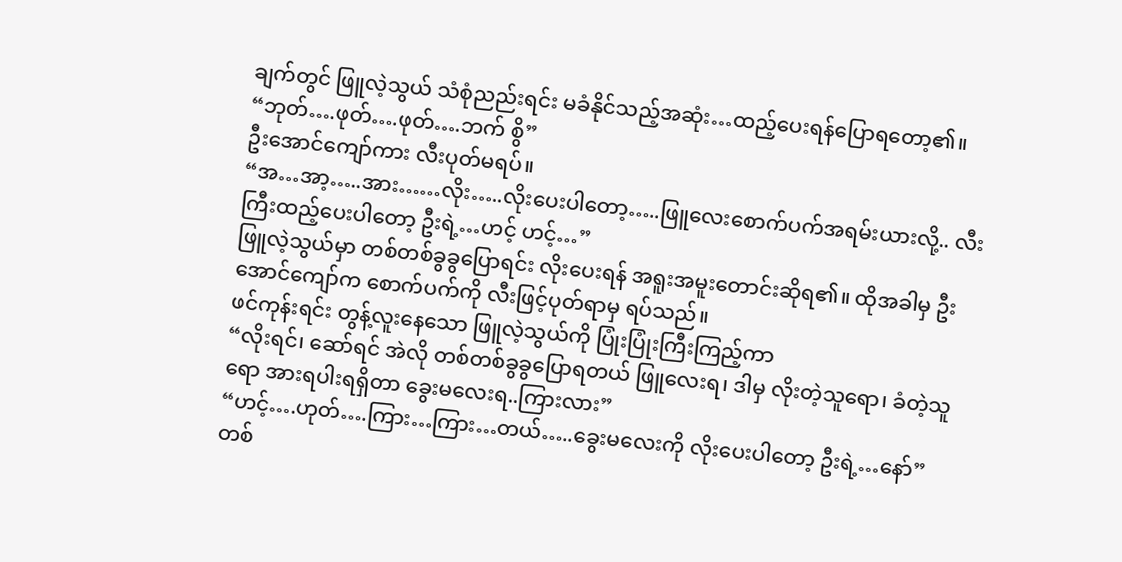ချက်တွင် ဖြူလဲ့သွယ် သံစုံညည်းရင်း မခံနိုင်သည့်အဆုံး…ထည့်ပေးရန်ပြောရတော့၏။
“ဘုတ်….ဖုတ်….ဖုတ်….ဘက် စွိ”
ဦးအောင်ကျော်ကား လီးပုတ်မရပ်။
“အ…အာ့…..အား……လိုး…..လိုးပေးပါတော့…..ဖြူလေးစောက်ပက်အရမ်းယားလို့.. လီးကြီးထည့်ပေးပါတော့ ဦးရဲ့…ဟင့် ဟင့်…”
ဖြူလဲ့သွယ်မှာ တစ်တစ်ခွခွပြောရင်း လိုးပေးရန် အရူးအမူးတောင်းဆိုရ၏။ ထိုအခါမှ ဦးအောင်ကျော်က စောက်ပက်ကို လီးဖြင့်ပုတ်ရာမှ ရပ်သည်။
ဖင်ကုန်းရင်း တွန့်လူးနေသော ဖြူလဲ့သွယ်ကို ပြုံးပြုံးကြီးကြည့်ကာ
“လိုးရင်၊ ဆော်ရင် အဲလို တစ်တစ်ခွခွပြောရတယ် ဖြူလေးရ၊ ဒါမှ လိုးတဲ့သူရော၊ ခံတဲ့သူ ရော အားရပါးရရှိတာ ခွေးမလေးရ..ကြားလား”
“ဟင့်….ဟုတ်….ကြား…ကြား…တယ်…..ခွေးမလေးကို လိုးပေးပါတော့ ဦးရဲ့…နော်”
တစ်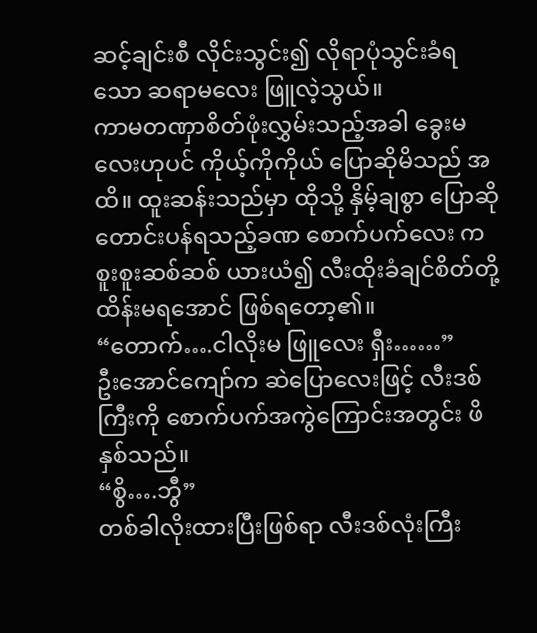ဆင့်ချင်းစီ လိုင်းသွင်း၍ လိုရာပုံသွင်းခံရသော ဆရာမလေး ဖြူလဲ့သွယ်။
ကာမတဏှာစိတ်ဖုံးလွှမ်းသည့်အခါ ခွေးမလေးဟုပင် ကိုယ့်ကိုကိုယ် ပြောဆိုမိသည် အထိ။ ထူးဆန်းသည်မှာ ထိုသို့ နှိမ့်ချစွာ ပြောဆိုတောင်းပန်ရသည့်ခဏ စောက်ပက်လေး က စူးစူးဆစ်ဆစ် ယားယံ၍ လီးထိုးခံချင်စိတ်တို့ ထိန်းမရအောင် ဖြစ်ရတော့၏။
“တောက်….ငါလိုးမ ဖြူလေး ရှီး……”
ဦးအောင်ကျော်က ဆဲပြောလေးဖြင့် လီးဒစ်ကြီးကို စောက်ပက်အကွဲကြောင်းအတွင်း ဖိနှစ်သည်။
“စွိ….ဘွီ”
တစ်ခါလိုးထားပြီးဖြစ်ရာ လီးဒစ်လုံးကြီး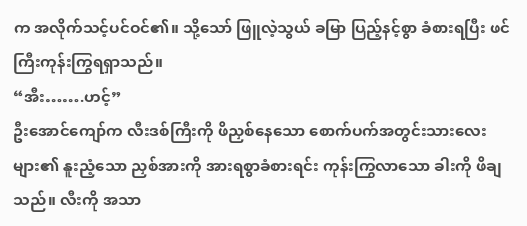က အလိုက်သင့်ပင်ဝင်၏။ သို့သော် ဖြူလဲ့သွယ် ခမြာ ပြည့်နင့်စွာ ခံစားရပြီး ဖင်ကြီးကုန်းကြွရရှာသည်။
“အီး…….ဟင့်”
ဦးအောင်ကျော်က လီးဒစ်ကြီးကို ဖိညှစ်နေသော စောက်ပက်အတွင်းသားလေးများ၏ နူးညံ့သော ညှစ်အားကို အားရစွာခံစားရင်း ကုန်းကြွလာသော ခါးကို ဖိချသည်။ လီးကို အသာ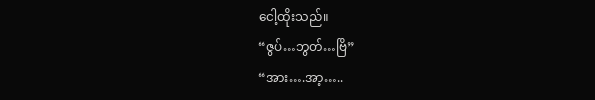ငေါ့ထိုးသည်။
“ဇွပ်…ဘွတ်…ဗြိ”
“အား….အာ့…..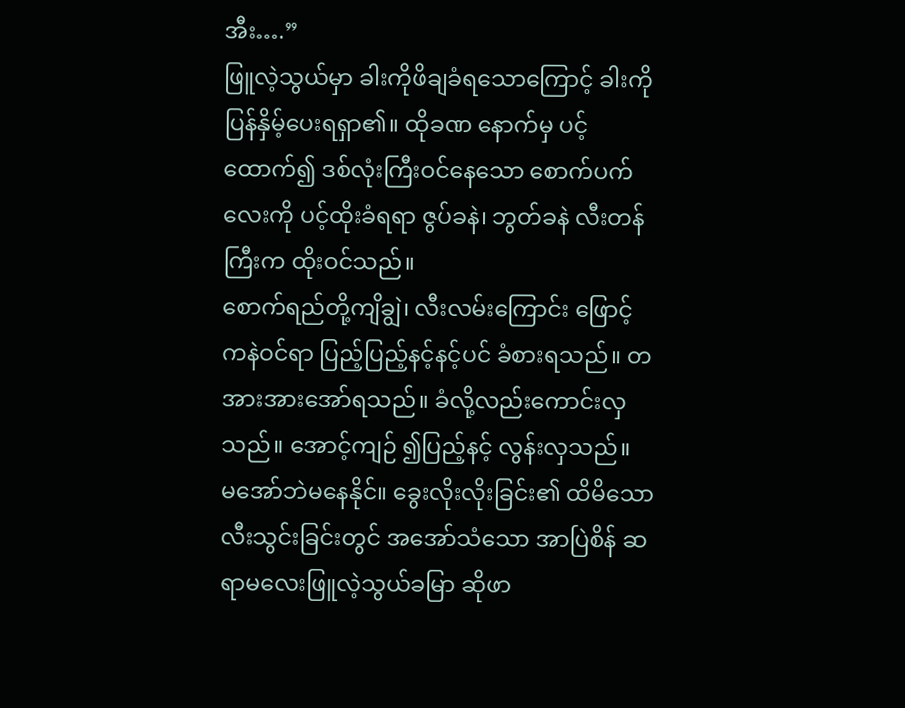အီး….”
ဖြူလဲ့သွယ်မှာ ခါးကိုဖိချခံရသောကြောင့် ခါးကို ပြန်နှိမ့်ပေးရရှာ၏။ ထိုခဏ နောက်မှ ပင့်ထောက်၍ ဒစ်လုံးကြီးဝင်နေသော စောက်ပက်လေးကို ပင့်ထိုးခံရရာ ဇွပ်ခနဲ၊ ဘွတ်ခနဲ လီးတန်ကြီးက ထိုးဝင်သည်။
စောက်ရည်တို့ကျိချွဲ၊ လီးလမ်းကြောင်း ဖြောင့်ကနဲဝင်ရာ ပြည့်ပြည့်နင့်နင့်ပင် ခံစားရသည်။ တအားအားအော်ရသည်။ ခံလို့လည်းကောင်းလှသည်။ အောင့်ကျဉ် ၍ပြည့်နင့် လွန်းလှသည်။
မအော်ဘဲမနေနိုင်။ ခွေးလိုးလိုးခြင်း၏ ထိမိသော လီးသွင်းခြင်းတွင် အအော်သံသော အာပြဲစိန် ဆရာမလေးဖြူလဲ့သွယ်ခမြာ ဆိုဖာ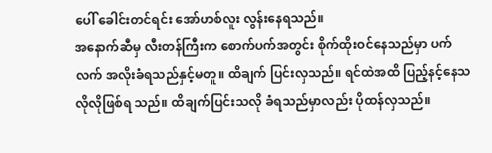ပေါ် ခေါင်းတင်ရင်း အော်ဟစ်လူး လွန်းနေရသည်။
အနောက်ဆီမှ လီးတန်ကြီးက စောက်ပက်အတွင်း စိုက်ထိုးဝင်နေသည်မှာ ပက်လက် အလိုးခံရသည်နှင့်မတူ။ ထိချက် ပြင်းလှသည်။ ရင်ထဲအထိ ပြည့်နင့်နေသလိုလိုဖြစ်ရ သည်။ ထိချက်ပြင်းသလို ခံရသည်မှာလည်း ပိုထန်လှသည်။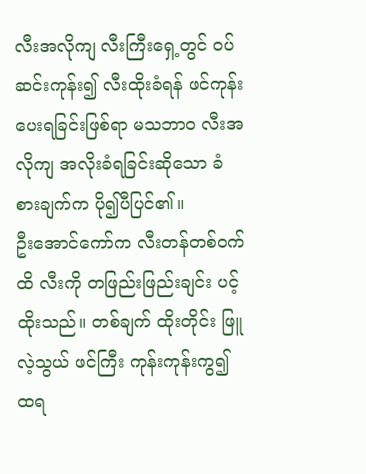လီးအလိုကျ လီးကြီးရှေ့တွင် ဝပ်ဆင်းကုန်း၍ လီးထိုးခံရန် ဖင်ကုန်းပေးရခြင်းဖြစ်ရာ မသဘာဝ လီးအလိုကျ အလိုးခံရခြင်းဆိုသော ခံစားချက်က ပို၍ပီပြင်၏။
ဦးအောင်ကော်က လီးတန်တစ်ဝက်ထိ လီးကို တဖြည်းဖြည်းချင်း ပင့်ထိုးသည်။ တစ်ချက် ထိုးတိုင်း ဖြူလဲ့သွယ် ဖင်ကြီး ကုန်းကုန်းကွ၍ ထရ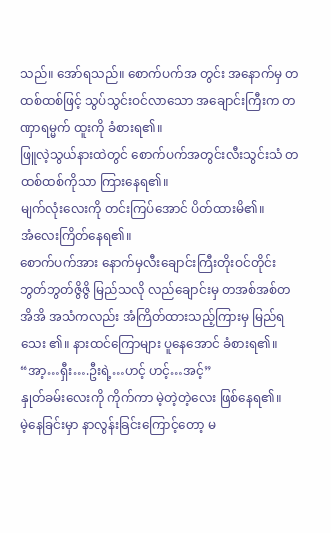သည်။ အော်ရသည်။ စောက်ပက်အ တွင်း အနောက်မှ တထစ်ထစ်ဖြင့် သွပ်သွင်းဝင်လာသော အချောင်းကြီးက တဏှာရမ္မက် ထူးကို ခံစားရ၏။
ဖြူလဲ့သွယ်နားထဲတွင် စောက်ပက်အတွင်းလီးသွင်းသံ တထစ်ထစ်ကိုသာ ကြားနေရ၏။
မျက်လုံးလေးကို တင်းကြပ်အောင် ပိတ်ထားမိ၏။
အံလေးကြိတ်နေရ၏။
စောက်ပက်အား နောက်မှလီးချောင်းကြီးတိုးဝင်တိုင်း ဘွတ်ဘွတ်ဇွိဇွိ မြည်သလို လည်ချောင်းမှ တအစ်အစ်တအိအိ အသံကလည်း အံကြိတ်ထားသည့်ကြားမှ မြည်ရသေး ၏။ နားထင်ကြောများ ပူနေအောင် ခံစားရ၏။
“အာ့…ရှီး….ဦးရဲ့…ဟင့် ဟင့်…အင့်”
နှုတ်ခမ်းလေးကို ကိုက်ကာ မဲ့တဲ့တဲ့လေး ဖြစ်နေရ၏။
မဲ့နေခြင်းမှာ နာလွန်းခြင်းကြောင့်တော့ မ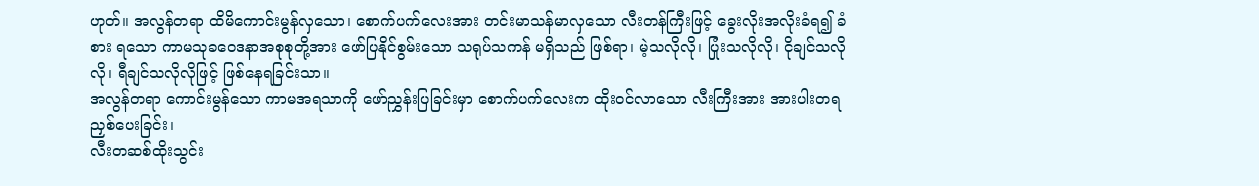ဟုတ်။ အလွန်တရာ ထိမိကောင်းမွန်လှသော၊ စောက်ပက်လေးအား တင်းမာသန်မာလှသော လီးတန်ကြီးဖြင့် ခွေးလိုးအလိုးခံရ၍ ခံစား ရသော ကာမသုခဝေဒနာအစုစုတို့အား ဖော်ပြနိုင်စွမ်းသော သရုပ်သကန် မရှိသည် ဖြစ်ရာ၊ မဲ့သလိုလို၊ ပြုံးသလိုလို၊ ငိုချင်သလိုလို၊ ရီချင်သလိုလိုဖြင့် ဖြစ်နေရခြင်းသာ။
အလွန်တရာ ကောင်းမွန်သော ကာမအရသာကို ဖော်ညွှန်းပြခြင်းမှာ စောက်ပက်လေးက ထိုးဝင်လာသော လီးကြီးအား အားပါးတရညှစ်ပေးခြင်း၊
လီးတဆစ်ထိုးသွင်း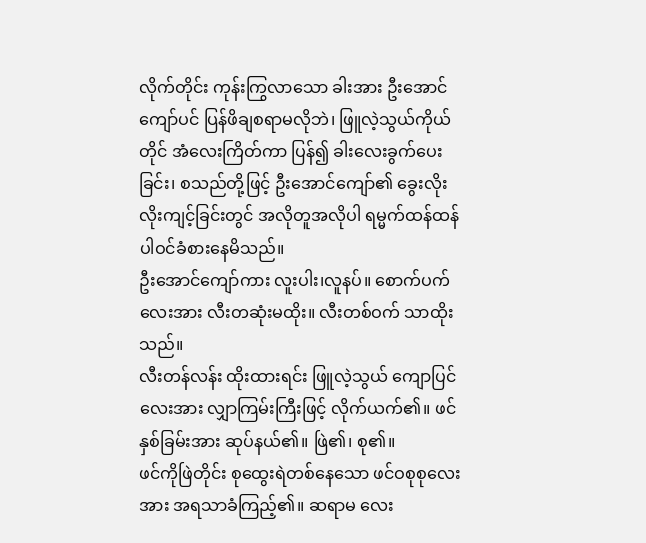လိုက်တိုင်း ကုန်းကြွလာသော ခါးအား ဦးအောင်ကျော်ပင် ပြန်ဖိချစရာမလိုဘဲ၊ ဖြူလဲ့သွယ်ကိုယ်တိုင် အံလေးကြိတ်ကာ ပြန်၍ ခါးလေးခွက်ပေးခြင်း၊ စသည်တို့ဖြင့် ဦးအောင်ကျော်၏ ခွေးလိုးလိုးကျင့်ခြင်းတွင် အလိုတူအလိုပါ ရမ္မက်ထန်ထန် ပါဝင်ခံစားနေမိသည်။
ဦးအောင်ကျော်ကား လူးပါး၊လူနပ်။ စောက်ပက်လေးအား လီးတဆုံးမထိုး။ လီးတစ်ဝက် သာထိုးသည်။
လီးတန်လန်း ထိုးထားရင်း ဖြူလဲ့သွယ် ကျောပြင်လေးအား လျှာကြမ်းကြီးဖြင့် လိုက်ယက်၏။ ဖင်နှစ်ခြမ်းအား ဆုပ်နယ်၏။ ဖြဲ၏၊ စု၏။
ဖင်ကိုဖြဲတိုင်း စုထွေးရဲတစ်နေသော ဖင်ဝစုစုလေးအား အရသာခံကြည့်၏။ ဆရာမ လေး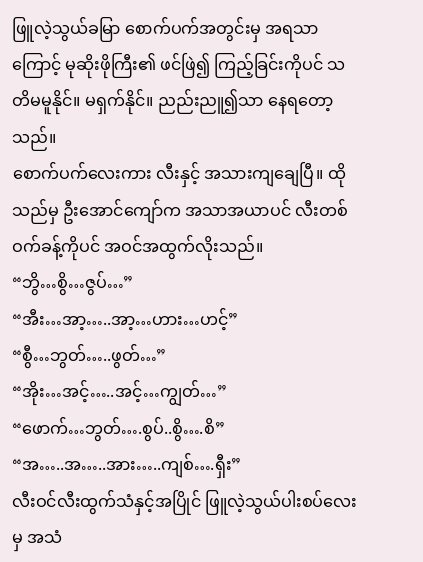ဖြူလဲ့သွယ်ခမြာ စောက်ပက်အတွင်းမှ အရသာကြောင့် မုဆိုးဖိုကြီး၏ ဖင်ဖြဲ၍ ကြည့်ခြင်းကိုပင် သတိမမူနိုင်။ မရှက်နိုင်။ ညည်းညူ၍သာ နေရတော့သည်။
စောက်ပက်လေးကား လီးနှင့် အသားကျချေပြီ။ ထိုသည်မှ ဦးအောင်ကျော်က အသာအယာပင် လီးတစ်ဝက်ခန့်ကိုပင် အဝင်အထွက်လိုးသည်။
“ဘွိ…စွိ…ဇွပ်…”
“အီး…အာ့…..အာ့…ဟား…ဟင့်”
“စွီ…ဘွတ်…..ဖွတ်…”
“အိုး…အင့်…..အင့်…ကျွတ်…”
“ဖောက်…ဘွတ်….စွပ်..စွိ….စိ”
“အ…..အ…..အား…..ကျစ်….ရှီး”
လီးဝင်လီးထွက်သံနှင့်အပြိုင် ဖြူလဲ့သွယ်ပါးစပ်လေးမှ အသံ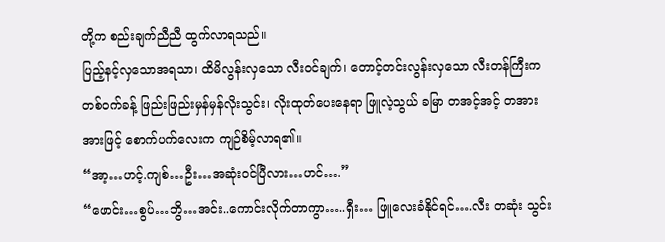တို့က စည်းချက်ညီညီ ထွက်လာရသည်။
ပြည့်နင့်လှသောအရသာ၊ ထိမိလွန်းလှသော လီးဝင်ချက်၊ တောင့်တင်းလွန်းလှသော လီးတန်ကြီးက တစ်ဝက်ခန့် ဖြည်းဖြည်းမှန်မှန်လိုးသွင်း၊ လိုးထုတ်ပေးနေရာ ဖြူလဲ့သွယ် ခမြာ တအင့်အင့် တအားအားဖြင့် စောက်ပက်လေးက ကျဉ်စိမ့်လာရ၏။
“အာ့…ဟင့်.ကျစ်…ဦး…အဆုံးဝင်ပြီလား…ဟင်….”
“ဖောင်း…စွပ်…ဘွိ…အင်း..ကောင်းလိုက်တာကွာ…..ရှီး… ဖြူလေးခံနိုင်ရင်….လီး တဆုံး သွင်း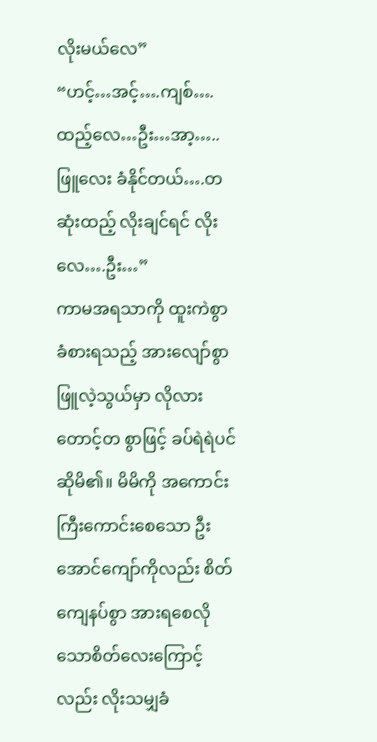လိုးမယ်လေ”
“ဟင့်…အင့်….ကျစ်….ထည့်လေ…ဦး…အာ့…..ဖြူလေး ခံနိုင်တယ်….တဆုံးထည့် လိုးချင်ရင် လိုးလေ….ဦး…”
ကာမအရသာကို ထူးကဲစွာ ခံစားရသည့် အားလျော်စွာ ဖြူလဲ့သွယ်မှာ လိုလားတောင့်တ စွာဖြင့် ခပ်ရဲရဲပင်ဆိုမိ၏။ မိမိကို အကောင်းကြီးကောင်းစေသော ဦးအောင်ကျော်ကိုလည်း စိတ်ကျေနပ်စွာ အားရစေလိုသောစိတ်လေးကြောင့်လည်း လိုးသမျှခံ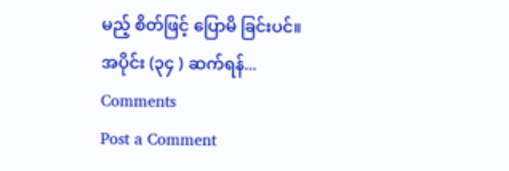မည့် စိတ်ဖြင့် ပြောမိ ခြင်းပင်။
အပိုင်း (၃၄ ) ဆက်ရန်...
Comments
Post a Comment